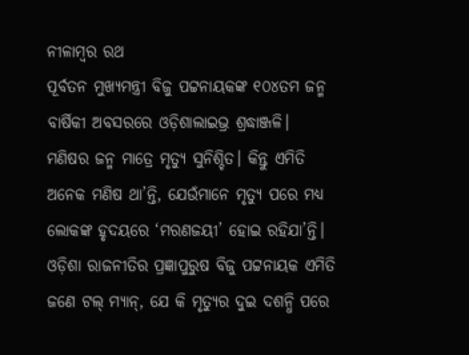ନୀଳାମ୍ବର ରଥ
ପୂର୍ବତନ ମୁଖ୍ୟମନ୍ତ୍ରୀ ବିଜୁ ପଟ୍ଟନାୟକଙ୍କ ୧୦୪ତମ ଜନ୍ମ ବାର୍ଷିକୀ ଅବସରରେ ଓଡ଼ିଶାଲାଇଭ୍ର ଶ୍ରଦ୍ଧାଞ୍ଜଳି।
ମଣିଷର ଜନ୍ମ ମାତ୍ରେ ମୃତ୍ୟୁ ସୁନିଶ୍ଚିତ। କିନ୍ତୁ ଏମିତି ଅନେକ ମଣିଷ ଥା’ନ୍ତି, ଯେଉଁମାନେ ମୃତ୍ୟୁ ପରେ ମଧ୍ୟ ଲୋକଙ୍କ ହୃଦୟରେ ‘ମରଣଜୟୀ’ ହୋଇ ରହିଯା’ନ୍ତି। ଓଡ଼ିଶା ରାଜନୀତିର ପ୍ରଜ୍ଞାପୁରୁଷ ବିଜୁ ପଟ୍ଟନାୟକ ଏମିତି ଜଣେ ଟଲ୍ ମ୍ୟାନ୍, ଯେ କି ମୃତ୍ୟୁର ଦୁଇ ଦଶନ୍ଧି ପରେ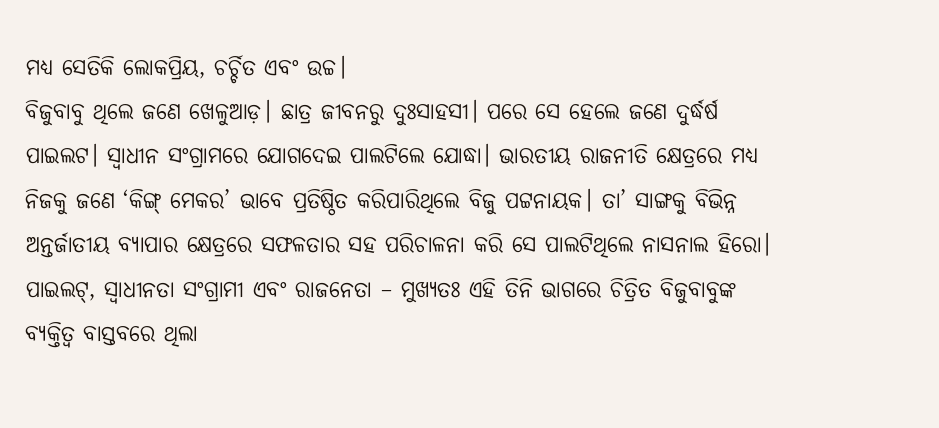ମଧ୍ୟ ସେତିକି ଲୋକପ୍ରିୟ, ଚର୍ଚ୍ଚିତ ଏବଂ ଉଚ୍ଚ।
ବିଜୁବାବୁ ଥିଲେ ଜଣେ ଖେଳୁଆଡ଼। ଛାତ୍ର ଜୀବନରୁ ଦୁଃସାହସୀ। ପରେ ସେ ହେଲେ ଜଣେ ଦୁର୍ଦ୍ଧର୍ଷ ପାଇଲଟ। ସ୍ୱାଧୀନ ସଂଗ୍ରାମରେ ଯୋଗଦେଇ ପାଲଟିଲେ ଯୋଦ୍ଧା। ଭାରତୀୟ ରାଜନୀତି କ୍ଷେତ୍ରରେ ମଧ୍ୟ ନିଜକୁ ଜଣେ ‘କିଙ୍ଗ୍ ମେକର’ ଭାବେ ପ୍ରତିଷ୍ଠିତ କରିପାରିଥିଲେ ବିଜୁ ପଟ୍ଟନାୟକ। ତା’ ସାଙ୍ଗକୁ ବିଭିନ୍ନ ଅନ୍ତର୍ଜାତୀୟ ବ୍ୟାପାର କ୍ଷେତ୍ରରେ ସଫଳତାର ସହ ପରିଚାଳନା କରି ସେ ପାଲଟିଥିଲେ ନାସନାଲ ହିରୋ।
ପାଇଲଟ୍, ସ୍ୱାଧୀନତା ସଂଗ୍ରାମୀ ଏବଂ ରାଜନେତା – ମୁଖ୍ୟତଃ ଏହି ତିନି ଭାଗରେ ଚିତ୍ରିତ ବିଜୁବାବୁଙ୍କ ବ୍ୟକ୍ତିତ୍ୱ ବାସ୍ତବରେ ଥିଲା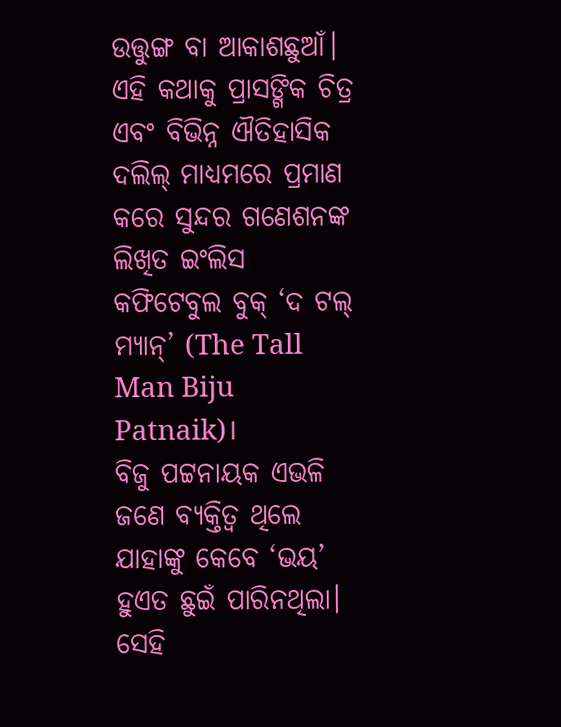ଉତ୍ତୁଙ୍ଗ ବା ଆକାଶଛୁଆଁ। ଏହି କଥାକୁ ପ୍ରାସଙ୍ଗିକ ଚିତ୍ର ଏବଂ ବିଭିନ୍ନ ଐତିହାସିକ ଦଲିଲ୍ ମାଧ୍ୟମରେ ପ୍ରମାଣ କରେ ସୁନ୍ଦର ଗଣେଶନଙ୍କ ଲିଖିତ ଇଂଲିସ କଫିଟେବୁଲ ବୁକ୍ ‘ଦ ଟଲ୍ ମ୍ୟାନ୍’ (The Tall Man Biju Patnaik)।
ବିଜୁ ପଟ୍ଟନାୟକ ଏଭଳି ଜଣେ ବ୍ୟକ୍ତିତ୍ୱ ଥିଲେ ଯାହାଙ୍କୁ କେବେ ‘ଭୟ’ ହୁଏତ ଛୁଇଁ ପାରିନଥିଲା। ସେହି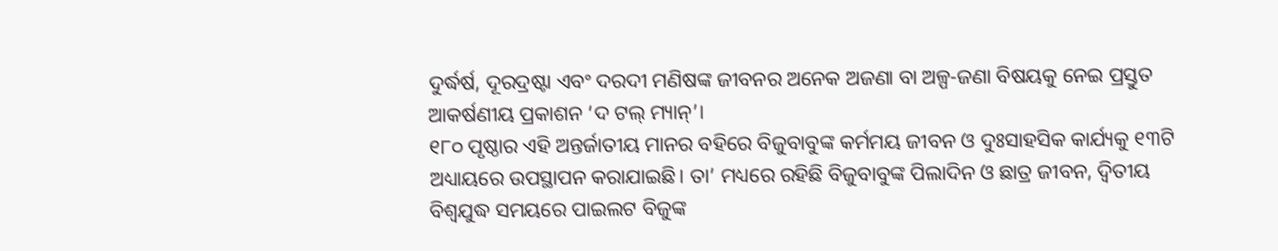ଦୁର୍ଦ୍ଧର୍ଷ, ଦୂରଦ୍ରଷ୍ଟା ଏବଂ ଦରଦୀ ମଣିଷଙ୍କ ଜୀବନର ଅନେକ ଅଜଣା ବା ଅଳ୍ପ-ଜଣା ବିଷୟକୁ ନେଇ ପ୍ରସ୍ତୁତ ଆକର୍ଷଣୀୟ ପ୍ରକାଶନ ‘ଦ ଟଲ୍ ମ୍ୟାନ୍’।
୧୮୦ ପୃଷ୍ଠାର ଏହି ଅନ୍ତର୍ଜାତୀୟ ମାନର ବହିରେ ବିଜୁବାବୁଙ୍କ କର୍ମମୟ ଜୀବନ ଓ ଦୁଃସାହସିକ କାର୍ଯ୍ୟକୁ ୧୩ଟି ଅଧ୍ୟାୟରେ ଉପସ୍ଥାପନ କରାଯାଇଛି। ତା’ ମଧ୍ୟରେ ରହିଛି ବିଜୁବାବୁଙ୍କ ପିଲାଦିନ ଓ ଛାତ୍ର ଜୀବନ, ଦ୍ୱିତୀୟ ବିଶ୍ୱଯୁଦ୍ଧ ସମୟରେ ପାଇଲଟ ବିଜୁଙ୍କ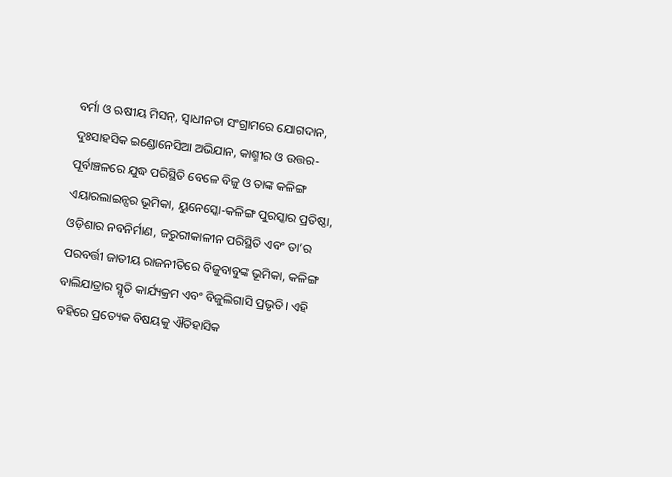ବର୍ମା ଓ ଋଷୀୟ ମିସନ୍, ସ୍ୱାଧୀନତା ସଂଗ୍ରାମରେ ଯୋଗଦାନ, ଦୁଃସାହସିକ ଇଣ୍ଡୋନେସିଆ ଅଭିଯାନ, କାଶ୍ମୀର ଓ ଉତ୍ତର-ପୂର୍ବାଞ୍ଚଳରେ ଯୁଦ୍ଧ ପରିସ୍ଥିତି ବେଳେ ବିଜୁ ଓ ତାଙ୍କ କଳିଙ୍ଗ ଏୟାରଲାଇନ୍ସର ଭୂମିକା, ୟୁନେସ୍କୋ-କଳିଙ୍ଗ ପୁରସ୍କାର ପ୍ରତିଷ୍ଠା, ଓଡ଼ିଶାର ନବନିର୍ମାଣ, ଜରୁରୀକାଳୀନ ପରିସ୍ଥିତି ଏବଂ ତା’ର ପରବର୍ତ୍ତୀ ଜାତୀୟ ରାଜନୀତିରେ ବିଜୁବାବୁଙ୍କ ଭୂମିକା, କଳିଙ୍ଗ ବାଲିଯାତ୍ରାର ସ୍ମୃତି କାର୍ଯ୍ୟକ୍ରମ ଏବଂ ବିଜୁଲିଗାସି ପ୍ରଭୃତି। ଏହି ବହିରେ ପ୍ରତ୍ୟେକ ବିଷୟକୁ ଐତିହାସିକ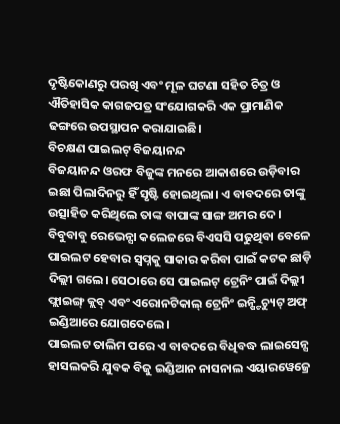ଦୃଷ୍ଟିକୋଣରୁ ପରଖି ଏବଂ ମୂଳ ଘଟଣା ସହିତ ଚିତ୍ର ଓ ଐତିହାସିକ କାଗଜପତ୍ର ସଂଯୋଗକରି ଏକ ପ୍ରାମାଣିକ ଢଙ୍ଗରେ ଉପସ୍ଥାପନ କରାଯାଇଛି।
ବିଚକ୍ଷଣ ପାଇଲଟ୍ ବିଜୟାନନ୍ଦ
ବିଜୟାନନ୍ଦ ଓରଫ ବିଜୁଙ୍କ ମନରେ ଆକାଶରେ ଉଡ଼ିବାର ଇଛା ପିଲାଦିନରୁ ହିଁ ସୃଷ୍ଟି ହୋଇଥିଲା। ଏ ବାବଦରେ ତାଙ୍କୁ ଉତ୍ସାହିତ କରିଥିଲେ ତାଙ୍କ ବାପାଙ୍କ ସାଙ୍ଗ ଅମର ଦେ।
ବିବୁବାବୁ ରେଭେନ୍ସା କଲେଜରେ ବିଏସସି ପଢୁଥିବା ବେଳେ ପାଇଲଟ ହେବାର ସ୍ୱପ୍ନକୁ ସାକାର କରିବା ପାଇଁ କଟକ ଛାଡ଼ି ଦିଲ୍ଲୀ ଗଲେ। ସେଠାରେ ସେ ପାଇଲଟ୍ ଟ୍ରେନିଂ ପାଇଁ ଦିଲ୍ଲୀ ଫ୍ଲାଇଙ୍ଗ୍ କ୍ଲବ୍ ଏବଂ ଏରୋନଟିକାଲ୍ ଟ୍ରେନିଂ ଇନ୍ଷ୍ଟିଚ୍ୟୁଟ୍ ଅଫ୍ ଇଣ୍ଡିଆରେ ଯୋଗଦେଲେ।
ପାଇଲଟ ତାଲିମ ପରେ ଏ ବାବଦରେ ବିଧିବଦ୍ଧ ଲାଇସେନ୍ସ ହାସଲକରି ଯୁବକ ବିଜୁ ଇଣ୍ଡିଆନ ନାସନାଲ ଏୟାରୱେଜ୍ରେ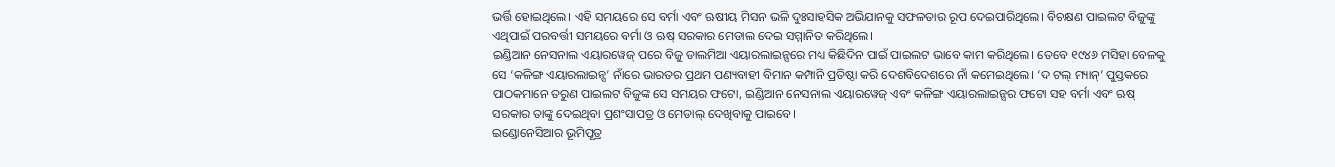ଭର୍ତ୍ତି ହୋଇଥିଲେ। ଏହି ସମୟରେ ସେ ବର୍ମା ଏବଂ ଋଷୀୟ ମିସନ ଭଳି ଦୁଃସାହସିକ ଅଭିଯାନକୁ ସଫଳତାର ରୂପ ଦେଇପାରିଥିଲେ। ବିଚକ୍ଷଣ ପାଇଲଟ ବିଜୁଙ୍କୁ ଏଥିପାଇଁ ପରବର୍ତ୍ତୀ ସମୟରେ ବର୍ମା ଓ ଋଷ୍ ସରକାର ମେଡାଲ ଦେଇ ସମ୍ମାନିତ କରିଥିଲେ।
ଇଣ୍ଡିଆନ ନେସନାଲ ଏୟାରୱେଜ୍ ପରେ ବିଜୁ ଡାଲମିଆ ଏୟାରଲାଇନ୍ସରେ ମଧ୍ୟ କିଛିଦିନ ପାଇଁ ପାଇଲଟ ଭାବେ କାମ କରିଥିଲେ। ତେବେ ୧୯୪୬ ମସିହା ବେଳକୁ ସେ ‘କଳିଙ୍ଗ ଏୟାରଲାଇନ୍ସ’ ନାଁରେ ଭାରତର ପ୍ରଥମ ପଣ୍ୟବାହୀ ବିମାନ କମ୍ପାନି ପ୍ରତିଷ୍ଠା କରି ଦେଶବିଦେଶରେ ନାଁ କମେଇଥିଲେ। ‘ଦ ଟଲ୍ ମ୍ୟାନ୍’ ପୁସ୍ତକରେ ପାଠକମାନେ ତରୁଣ ପାଇଲଟ ବିଜୁଙ୍କ ସେ ସମୟର ଫଟୋ, ଇଣ୍ଡିଆନ ନେସନାଲ ଏୟାରୱେଜ୍ ଏବଂ କଳିଙ୍ଗ ଏୟାରଲାଇନ୍ସର ଫଟୋ ସହ ବର୍ମା ଏବଂ ଋଷ୍ ସରକାର ତାଙ୍କୁ ଦେଇଥିବା ପ୍ରଶଂସାପତ୍ର ଓ ମେଡାଲ୍ ଦେଖିବାକୁ ପାଇବେ।
ଇଣ୍ଡୋନେସିଆର ଭୂମିପୂତ୍ର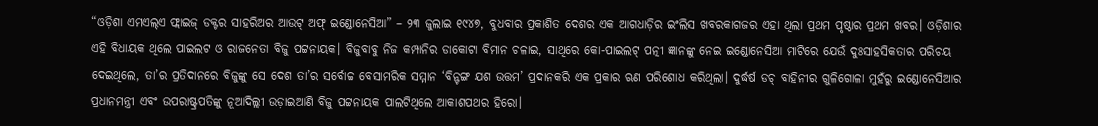“ଓଡ଼ିଶା ଏମଏଲ୍ଏ ଫ୍ଲାଇଜ୍ ଡକ୍ଟର ସାହରିଅର ଆଉଟ୍ ଅଫ୍ ଇଣ୍ଡୋନେସିଆ” – ୨୩ ଜୁଲାଇ ୧୯୪୭, ବୁଧବାର ପ୍ରକାଶିତ ଦେଶର ଏକ ଆଗଧାଡ଼ିର ଇଂଲିସ ଖବରକାଗଜର ଏହା ଥିଲା ପ୍ରଥମ ପୃଷ୍ଠାର ପ୍ରଥମ ଖବର। ଓଡ଼ିଶାର ଏହି ବିଧାୟକ ଥିଲେ ପାଇଲଟ ଓ ରାଜନେତା ବିଜୁ ପଟ୍ଟନାୟକ। ବିଜୁବାବୁ ନିଜ କମ୍ପାନିର ଡାକୋଟା ବିମାନ ଚଳାଇ, ସାଥିରେ କୋ-ପାଇଲଟ୍ ପତ୍ନୀ ଜ୍ଞାନଙ୍କୁ ନେଇ ଇଣ୍ଡୋନେସିଆ ମାଟିରେ ଯେଉଁ ଦୁଃସାହସିକତାର ପରିଚୟ ଦେଇଥିଲେ, ତା’ର ପ୍ରତିଦାନରେ ବିଜୁଙ୍କୁ ସେ ଦେଶ ତା’ର ସର୍ବୋଚ୍ଚ ବେସାମରିକ ସମ୍ମାନ ‘ବିନ୍ଟଙ୍ଗ ଯଶ ଉତ୍ତମ’ ପ୍ରଦାନକରି ଏକ ପ୍ରକାର ଋଣ ପରିଶୋଧ କରିଥିଲା। ଦୁର୍ଦ୍ଧର୍ଷ ଡଚ୍ ବାହିନୀର ଗୁଳିଗୋଳା ମୁହଁରୁ ଇଣ୍ଡୋନେସିଆର ପ୍ରଧାନମନ୍ତ୍ରୀ ଏବଂ ଉପରାଷ୍ଟ୍ରପତିଙ୍କୁ ନୂଆଦିଲ୍ଲୀ ଉଡ଼ାଇଆଣି ବିଜୁ ପଟ୍ଟନାୟକ ପାଲଟିଥିଲେ ଆକାଶପଥର ହିରୋ।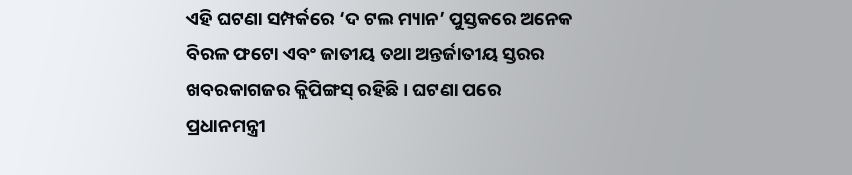ଏହି ଘଟଣା ସମ୍ପର୍କରେ ‘ଦ ଟଲ ମ୍ୟାନ’ ପୁସ୍ତକରେ ଅନେକ ବିରଳ ଫଟୋ ଏବଂ ଜାତୀୟ ତଥା ଅନ୍ତର୍ଜାତୀୟ ସ୍ତରର ଖବରକାଗଜର କ୍ଲିପିଙ୍ଗସ୍ ରହିଛି। ଘଟଣା ପରେ ପ୍ରଧାନମନ୍ତ୍ରୀ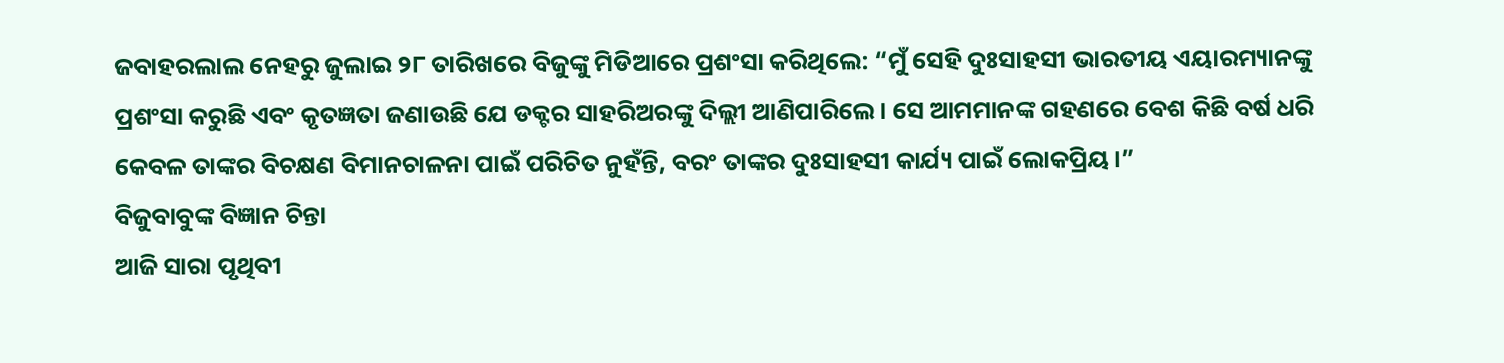ଜବାହରଲାଲ ନେହରୁ ଜୁଲାଇ ୨୮ ତାରିଖରେ ବିଜୁଙ୍କୁ ମିଡିଆରେ ପ୍ରଶଂସା କରିଥିଲେ: “ମୁଁ ସେହି ଦୁଃସାହସୀ ଭାରତୀୟ ଏୟାରମ୍ୟାନଙ୍କୁ ପ୍ରଶଂସା କରୁଛି ଏବଂ କୃତଜ୍ଞତା ଜଣାଉଛି ଯେ ଡକ୍ଟର ସାହରିଅରଙ୍କୁ ଦିଲ୍ଲୀ ଆଣିପାରିଲେ। ସେ ଆମମାନଙ୍କ ଗହଣରେ ବେଶ କିଛି ବର୍ଷ ଧରି କେବଳ ତାଙ୍କର ବିଚକ୍ଷଣ ବିମାନଚାଳନା ପାଇଁ ପରିଚିତ ନୁହଁନ୍ତି, ବରଂ ତାଙ୍କର ଦୁଃସାହସୀ କାର୍ଯ୍ୟ ପାଇଁ ଲୋକପ୍ରିୟ।”
ବିଜୁବାବୁଙ୍କ ବିଜ୍ଞାନ ଚିନ୍ତା
ଆଜି ସାରା ପୃଥିବୀ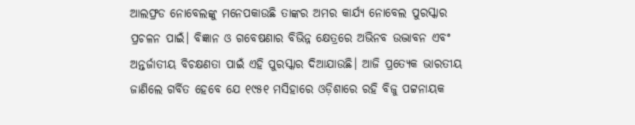ଆଲଫ୍ରଡ ନୋବେଲଙ୍କୁ ମନେପକାଉଛି ତାଙ୍କର ଅମର କାର୍ଯ୍ୟ ନୋବେଲ ପୁରସ୍କାର ପ୍ରଚଳନ ପାଇଁ। ବିଜ୍ଞାନ ଓ ଗବେଷଣାର ବିଭିନ୍ନ କ୍ଷେତ୍ରରେ ଅଭିନବ ଉଦ୍ଭାବନ ଏବଂ ଅନ୍ତର୍ଜାତୀୟ ବିଚକ୍ଷଣତା ପାଇଁ ଏହି ପୁରସ୍କାର ଦିଆଯାଉଛି। ଆଜି ପ୍ରତ୍ୟେକ ଭାରତୀୟ ଜାଣିଲେ ଗର୍ବିତ ହେବେ ଯେ ୧୯୫୧ ମସିହାରେ ଓଡ଼ିଶାରେ ରହି ବିଜୁ ପଟ୍ଟନାୟକ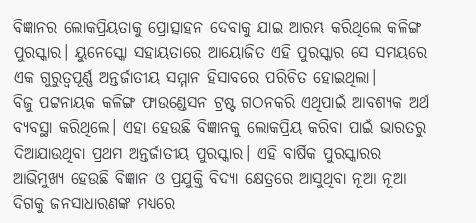ବିଜ୍ଞାନର ଲୋକପ୍ରିୟତାକୁ ପ୍ରୋତ୍ସାହନ ଦେବାକୁ ଯାଇ ଆରମ୍ଭ କରିଥିଲେ କଳିଙ୍ଗ ପୁରସ୍କାର। ୟୁନେସ୍କୋ ସହାୟତାରେ ଆୟୋଜିତ ଏହି ପୁରସ୍କାର ସେ ସମୟରେ ଏକ ଗୁରୁତ୍ୱପୂର୍ଣ୍ଣ ଅନ୍ତର୍ଜାତୀୟ ସମ୍ମାନ ହିସାବରେ ପରିଚିତ ହୋଇଥିଲା।
ବିଜୁ ପଟ୍ଟନାୟକ କଳିଙ୍ଗ ଫାଉଣ୍ଡେସନ ଟ୍ରଷ୍ଟ ଗଠନକରି ଏଥିପାଇଁ ଆବଶ୍ୟକ ଅର୍ଥ ବ୍ୟବସ୍ଥା କରିଥିଲେ। ଏହା ହେଉଛି ବିଜ୍ଞାନକୁ ଲୋକପ୍ରିୟ କରିବା ପାଇଁ ଭାରତରୁ ଦିଆଯାଉଥିବା ପ୍ରଥମ ଅନ୍ତର୍ଜାତୀୟ ପୁରସ୍କାର। ଏହି ବାର୍ଷିକ ପୁରସ୍କାରର ଆଭିମୁଖ୍ୟ ହେଉଛି ବିଜ୍ଞାନ ଓ ପ୍ରଯୁକ୍ତି ବିଦ୍ୟା କ୍ଷେତ୍ରରେ ଆସୁଥିବା ନୂଆ ନୂଆ ଦିଗକୁ ଜନସାଧାରଣଙ୍କ ମଧ୍ୟରେ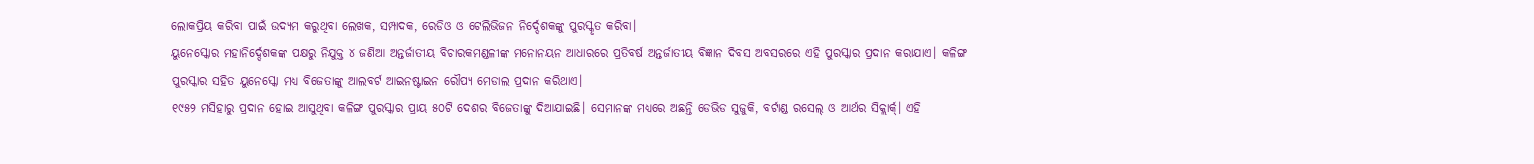ଲୋକପ୍ରିୟ କରିବା ପାଇଁ ଉଦ୍ୟମ କରୁଥିବା ଲେଖକ, ସମ୍ପାଦକ, ରେଡିଓ ଓ ଟେଲିଭିଜନ ନିର୍ଦ୍ଦେଶକଙ୍କୁ ପୁରସ୍କୃତ କରିବା।
ୟୁନେସ୍କୋର ମହାନିର୍ଦ୍ଦେଶକଙ୍କ ପକ୍ଷରୁ ନିଯୁକ୍ତ ୪ ଜଣିଆ ଅନ୍ତର୍ଜାତୀୟ ବିଚାରକମଣ୍ଡଳୀଙ୍କ ମନୋନୟନ ଆଧାରରେ ପ୍ରତିବର୍ଷ ଅନ୍ତର୍ଜାତୀୟ ବିଜ୍ଞାନ ଦିବସ ଅବସରରେ ଏହି ପୁରସ୍କାର ପ୍ରଦାନ କରାଯାଏ। କଳିଙ୍ଗ ପୁରସ୍କାର ସହିତ ୟୁନେସ୍କୋ ମଧ୍ୟ ବିଜେତାଙ୍କୁ ଆଲବର୍ଟ ଆଇନଷ୍ଟାଇନ ରୌପ୍ୟ ମେଡାଲ ପ୍ରଦାନ କରିଥାଏ।
୧୯୫୨ ମସିହାରୁ ପ୍ରଦାନ ହୋଇ ଆସୁଥିବା କଳିଙ୍ଗ ପୁରସ୍କାର ପ୍ରାୟ ୫୦ଟି ଦେଶର ବିଜେତାଙ୍କୁ ଦିଆଯାଇଛି। ସେମାନଙ୍କ ମଧ୍ୟରେ ଅଛନ୍ତି ଡେଭିଡ ସୁଜୁକି, ବର୍ଟାଣ୍ଡ ରସେଲ୍ ଓ ଆର୍ଥର ସିକ୍ଲାର୍କ୍। ଏହି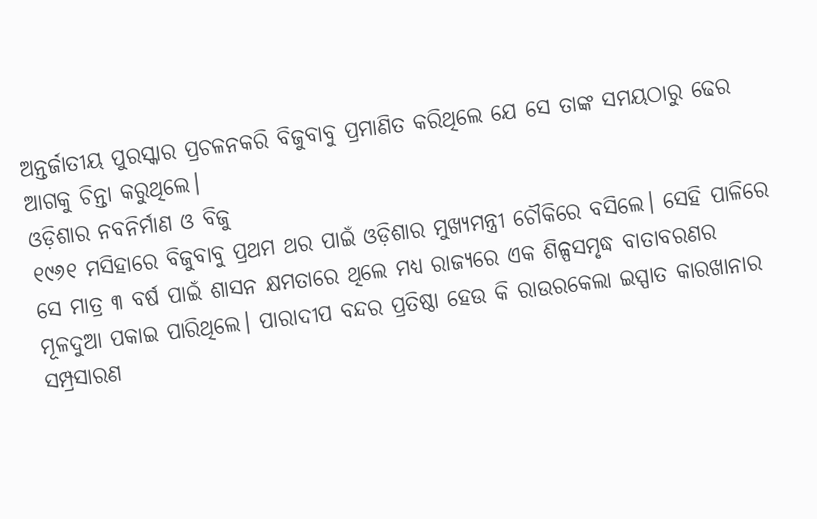ଅନ୍ତର୍ଜାତୀୟ ପୁରସ୍କାର ପ୍ରଚଳନକରି ବିଜୁବାବୁ ପ୍ରମାଣିତ କରିଥିଲେ ଯେ ସେ ତାଙ୍କ ସମୟଠାରୁ ଢେର ଆଗକୁ ଚିନ୍ତା କରୁଥିଲେ।
ଓଡ଼ିଶାର ନବନିର୍ମାଣ ଓ ବିଜୁ
୧୯୬୧ ମସିହାରେ ବିଜୁବାବୁ ପ୍ରଥମ ଥର ପାଇଁ ଓଡ଼ିଶାର ମୁଖ୍ୟମନ୍ତ୍ରୀ ଚୌକିରେ ବସିଲେ। ସେହି ପାଳିରେ ସେ ମାତ୍ର ୩ ବର୍ଷ ପାଇଁ ଶାସନ କ୍ଷମତାରେ ଥିଲେ ମଧ୍ୟ ରାଜ୍ୟରେ ଏକ ଶିଳ୍ପସମୃଦ୍ଧ ବାତାବରଣର ମୂଳଦୁଆ ପକାଇ ପାରିଥିଲେ। ପାରାଦୀପ ବନ୍ଦର ପ୍ରତିଷ୍ଠା ହେଉ କି ରାଉରକେଲା ଇସ୍ପାତ କାରଖାନାର ସମ୍ପ୍ରସାରଣ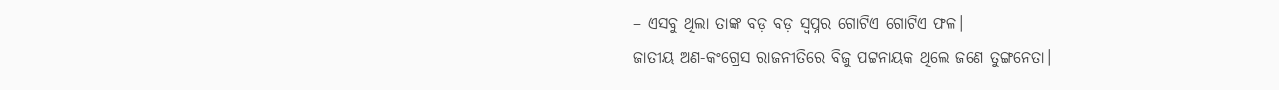– ଏସବୁ ଥିଲା ତାଙ୍କ ବଡ଼ ବଡ଼ ସ୍ୱପ୍ନର ଗୋଟିଏ ଗୋଟିଏ ଫଳ।
ଜାତୀୟ ଅଣ-କଂଗ୍ରେସ ରାଜନୀତିରେ ବିଜୁ ପଟ୍ଟନାୟକ ଥିଲେ ଜଣେ ତୁଙ୍ଗନେତା।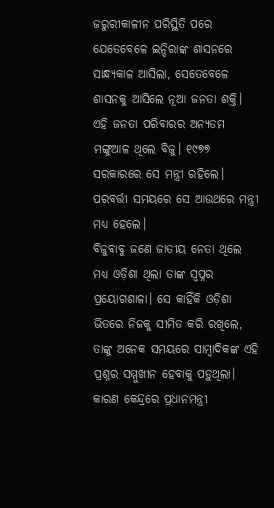ଜରୁରୀକାଳୀନ ପରିସ୍ଥିତି ପରେ ଯେତେବେଳେ ଇନ୍ଦିରାଙ୍କ ଶାସନରେ ସାନ୍ଧ୍ୟକାଳ ଆସିଲା, ସେତେବେଳେ ଶାସନକୁ ଆସିଲେ ନୂଆ ଜନତା ଶକ୍ତି। ଏହି ଜନତା ପରିବାରର ଅନ୍ୟତମ ମଙ୍ଗୁଆଳ ଥିଲେ ବିଜୁ। ୧୯୭୭ ସରକାରରେ ସେ ମନ୍ତ୍ରୀ ରହିଲେ। ପରବର୍ତ୍ତୀ ସମୟରେ ସେ ଆଉଥରେ ମନ୍ତ୍ରୀ ମଧ୍ୟ ହେଲେ।
ବିଜୁବାବୁ ଜଣେ ଜାତୀୟ ନେତା ଥିଲେ ମଧ୍ୟ ଓଡ଼ିଶା ଥିଲା ତାଙ୍କ ସ୍ୱପ୍ନର ପ୍ରୟୋଗଶାଳା। ସେ କାହିଁକି ଓଡ଼ିଶା ଭିତରେ ନିଜକୁ ସୀମିତ କରି ରଖିଲେ, ତାଙ୍କୁ ଅନେକ ସମୟରେ ସାମ୍ବାଦିକଙ୍କ ଏହି ପ୍ରଶ୍ନର ସମ୍ମୁଖୀନ ହେବାକୁ ପଡ଼ୁଥିଲା। କାରଣ କେନ୍ଦ୍ରରେ ପ୍ରଧାନମନ୍ତ୍ରୀ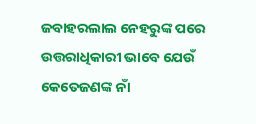ଜବାହରଲାଲ ନେହରୁଙ୍କ ପରେ ଉତ୍ତରାଧିକାରୀ ଭାବେ ଯେଉଁ କେତେଜଣଙ୍କ ନାଁ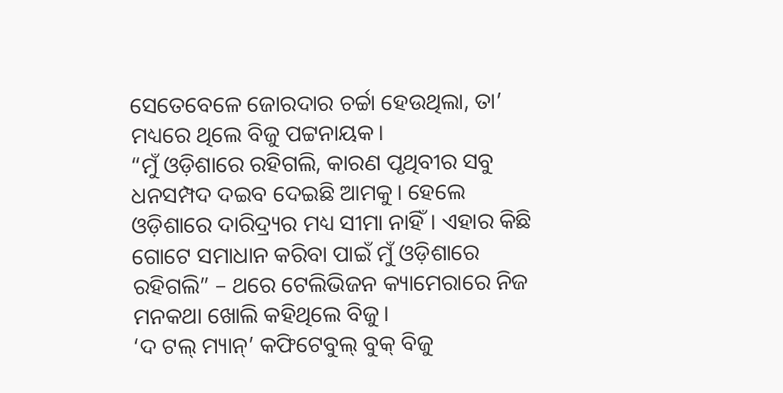ସେତେବେଳେ ଜୋରଦାର ଚର୍ଚ୍ଚା ହେଉଥିଲା, ତା’ ମଧ୍ୟରେ ଥିଲେ ବିଜୁ ପଟ୍ଟନାୟକ।
“ମୁଁ ଓଡ଼ିଶାରେ ରହିଗଲି, କାରଣ ପୃଥିବୀର ସବୁ ଧନସମ୍ପଦ ଦଇବ ଦେଇଛି ଆମକୁ। ହେଲେ ଓଡ଼ିଶାରେ ଦାରିଦ୍ର୍ୟର ମଧ୍ୟ ସୀମା ନାହିଁ। ଏହାର କିଛି ଗୋଟେ ସମାଧାନ କରିବା ପାଇଁ ମୁଁ ଓଡ଼ିଶାରେ ରହିଗଲି” – ଥରେ ଟେଲିଭିଜନ କ୍ୟାମେରାରେ ନିଜ ମନକଥା ଖୋଲି କହିଥିଲେ ବିଜୁ।
‘ଦ ଟଲ୍ ମ୍ୟାନ୍’ କଫିଟେବୁଲ୍ ବୁକ୍ ବିଜୁ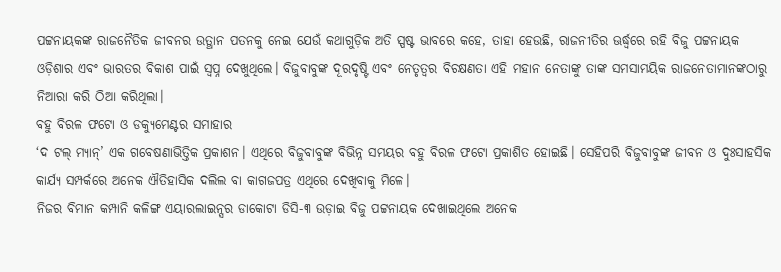ପଟ୍ଟନାୟକଙ୍କ ରାଜନୈତିକ ଜୀବନର ଉତ୍ଥାନ ପତନକୁ ନେଇ ଯେଉଁ କଥାଗୁଡ଼ିକ ଅତି ସ୍ପଷ୍ଟ ଭାବରେ କହେ, ତାହା ହେଉଛି, ରାଜନୀତିର ଊର୍ଦ୍ଧ୍ୱରେ ରହି ବିଜୁ ପଟ୍ଟନାୟକ ଓଡ଼ିଶାର ଏବଂ ଭାରତର ବିକାଶ ପାଇଁ ସ୍ୱପ୍ନ ଦେଖୁଥିଲେ। ବିଜୁବାବୁଙ୍କ ଦୂରଦୃଷ୍ଟି ଏବଂ ନେତୃତ୍ୱର ବିଚକ୍ଷଣତା ଏହି ମହାନ ନେତାଙ୍କୁ ତାଙ୍କ ସମସାମୟିକ ରାଜନେତାମାନଙ୍କଠାରୁ ନିଆରା କରି ଠିଆ କରିଥିଲା।
ବହୁ ବିରଳ ଫଟୋ ଓ ଡକ୍ୟୁମେଣ୍ଟର ସମାହାର
‘ଦ ଟଲ୍ ମ୍ୟାନ୍’ ଏକ ଗବେଷଣାଭିତ୍ତିକ ପ୍ରକାଶନ। ଏଥିରେ ବିଜୁବାବୁଙ୍କ ବିଭିନ୍ନ ସମୟର ବହୁ ବିରଳ ଫଟୋ ପ୍ରକାଶିତ ହୋଇଛି। ସେହିପରି ବିଜୁବାବୁଙ୍କ ଜୀବନ ଓ ଦୁଃସାହସିକ କାର୍ଯ୍ୟ ସମ୍ପର୍କରେ ଅନେକ ଐତିହାସିକ ଦଲିଲ ବା କାଗଜପତ୍ର ଏଥିରେ ଦେଖିବାକୁ ମିଳେ।
ନିଜର ବିମାନ କମ୍ପାନି କଳିଙ୍ଗ ଏୟାରଲାଇନ୍ସର ଡାକୋଟା ଡିସି-୩ ଉଡ଼ାଇ ବିଜୁ ପଟ୍ଟନାୟକ ଦେଖାଇଥିଲେ ଅନେକ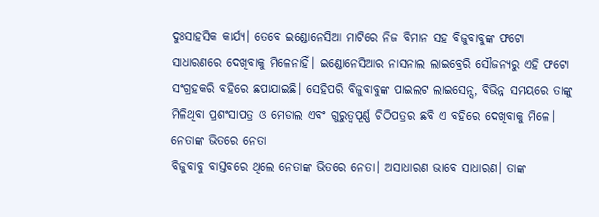ଦୁଃସାହସିକ କାର୍ଯ୍ୟ। ତେବେ ଇଣ୍ଡୋନେସିଆ ମାଟିରେ ନିଜ ବିମାନ ସହ ବିଜୁବାବୁଙ୍କ ଫଟୋ ସାଧାରଣରେ ଦେଖିବାକୁ ମିଳେନାହିଁ। ଇଣ୍ଡୋନେସିଆର ନାସନାଲ ଲାଇବ୍ରେରି ସୌଜନ୍ୟରୁ ଏହି ଫଟୋ ସଂଗ୍ରହକରି ବହିରେ ଛପାଯାଇଛି। ସେହିପରି ବିଜୁବାବୁଙ୍କ ପାଇଲଟ ଲାଇସେନ୍ସ, ବିଭିନ୍ନ ସମୟରେ ତାଙ୍କୁ ମିଳିଥିବା ପ୍ରଶଂସାପତ୍ର ଓ ମେଡାଲ ଏବଂ ଗୁରୁତ୍ୱପୂର୍ଣ୍ଣ ଚିଠିପତ୍ରର ଛବି ଏ ବହିରେ ଦେଖିବାକୁ ମିଳେ।
ନେତାଙ୍କ ଭିତରେ ନେତା
ବିଜୁବାବୁ ବାସ୍ତବରେ ଥିଲେ ନେତାଙ୍କ ଭିତରେ ନେତା। ଅସାଧାରଣ ଭାବେ ସାଧାରଣ। ତାଙ୍କ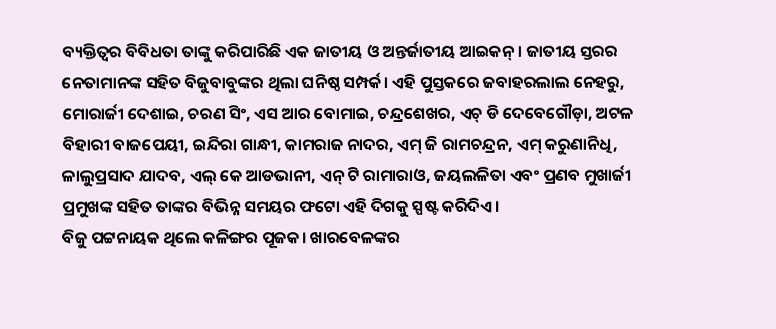ବ୍ୟକ୍ତିତ୍ୱର ବିବିଧତା ତାଙ୍କୁ କରିପାରିଛି ଏକ ଜାତୀୟ ଓ ଅନ୍ତର୍ଜାତୀୟ ଆଇକନ୍। ଜାତୀୟ ସ୍ତରର ନେତାମାନଙ୍କ ସହିତ ବିଜୁବାବୁଙ୍କର ଥିଲା ଘନିଷ୍ଠ ସମ୍ପର୍କ। ଏହି ପୁସ୍ତକରେ ଜବାହରଲାଲ ନେହରୁ, ମୋରାର୍ଜୀ ଦେଶାଇ, ଚରଣ ସିଂ, ଏସ ଆର ବୋମାଇ, ଚନ୍ଦ୍ରଶେଖର, ଏଚ୍ ଡି ଦେବେଗୌଡ଼ା, ଅଟଳ ବିହାରୀ ବାଜପେୟୀ, ଇନ୍ଦିରା ଗାନ୍ଧୀ, କାମରାଜ ନାଦର, ଏମ୍ ଜି ରାମଚନ୍ଦ୍ରନ, ଏମ୍ କରୁଣାନିଧି, ଳାଲୁପ୍ରସାଦ ଯାଦବ, ଏଲ୍ କେ ଆଡଭାନୀ, ଏନ୍ ଟି ରାମାରାଓ, ଜୟଲଳିତା ଏବଂ ପ୍ରଣବ ମୁଖାର୍ଜୀ ପ୍ରମୁଖଙ୍କ ସହିତ ତାଙ୍କର ବିଭିନ୍ନ ସମୟର ଫଟୋ ଏହି ଦିଗକୁ ସ୍ପଷ୍ଟ କରିଦିଏ।
ବିଜୁ ପଟ୍ଟନାୟକ ଥିଲେ କଳିଙ୍ଗର ପୂଜକ। ଖାରବେଳଙ୍କର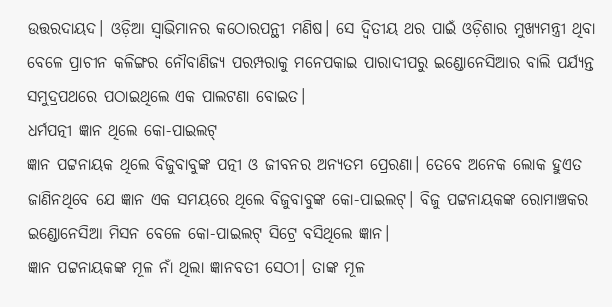ଉତ୍ତରଦାୟଦ। ଓଡ଼ିଆ ସ୍ୱାଭିମାନର କଠୋରପନ୍ଥୀ ମଣିଷ। ସେ ଦ୍ୱିତୀୟ ଥର ପାଇଁ ଓଡ଼ିଶାର ମୁଖ୍ୟମନ୍ତ୍ରୀ ଥିବା ବେଳେ ପ୍ରାଚୀନ କଳିଙ୍ଗର ନୌବାଣିଜ୍ୟ ପରମ୍ପରାକୁ ମନେପକାଇ ପାରାଦୀପରୁ ଇଣ୍ଡୋନେସିଆର ବାଲି ପର୍ଯ୍ୟନ୍ତ ସମୁଦ୍ରପଥରେ ପଠାଇଥିଲେ ଏକ ପାଲଟଣା ବୋଇତ।
ଧର୍ମପତ୍ନୀ ଜ୍ଞାନ ଥିଲେ କୋ-ପାଇଲଟ୍
ଜ୍ଞାନ ପଟ୍ଟନାୟକ ଥିଲେ ବିଜୁବାବୁଙ୍କ ପତ୍ନୀ ଓ ଜୀବନର ଅନ୍ୟତମ ପ୍ରେରଣା। ତେବେ ଅନେକ ଲୋକ ହୁଏତ ଜାଣିନଥିବେ ଯେ ଜ୍ଞାନ ଏକ ସମୟରେ ଥିଲେ ବିଜୁବାବୁଙ୍କ କୋ-ପାଇଲଟ୍। ବିଜୁ ପଟ୍ଟନାୟକଙ୍କ ରୋମାଞ୍ଚକର ଇଣ୍ଡୋନେସିଆ ମିସନ ବେଳେ କୋ-ପାଇଲଟ୍ ସିଟ୍ରେ ବସିଥିଲେ ଜ୍ଞାନ।
ଜ୍ଞାନ ପଟ୍ଟନାୟକଙ୍କ ମୂଳ ନାଁ ଥିଲା ଜ୍ଞାନବତୀ ସେଠୀ। ତାଙ୍କ ମୂଳ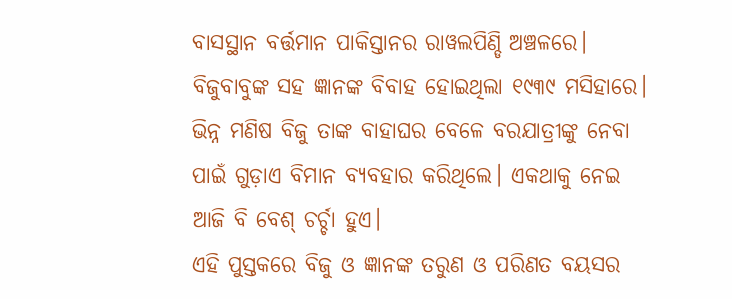ବାସସ୍ଥାନ ବର୍ତ୍ତମାନ ପାକିସ୍ତାନର ରାୱଲପିଣ୍ଡି ଅଞ୍ଚଳରେ। ବିଜୁବାବୁଙ୍କ ସହ ଜ୍ଞାନଙ୍କ ବିବାହ ହୋଇଥିଲା ୧୯୩୯ ମସିହାରେ। ଭିନ୍ନ ମଣିଷ ବିଜୁ ତାଙ୍କ ବାହାଘର ବେଳେ ବରଯାତ୍ରୀଙ୍କୁ ନେବା ପାଇଁ ଗୁଡ଼ାଏ ବିମାନ ବ୍ୟବହାର କରିଥିଲେ। ଏକଥାକୁ ନେଇ ଆଜି ବି ବେଶ୍ ଚର୍ଚ୍ଚା ହୁଏ।
ଏହି ପୁସ୍ତକରେ ବିଜୁ ଓ ଜ୍ଞାନଙ୍କ ତରୁଣ ଓ ପରିଣତ ବୟସର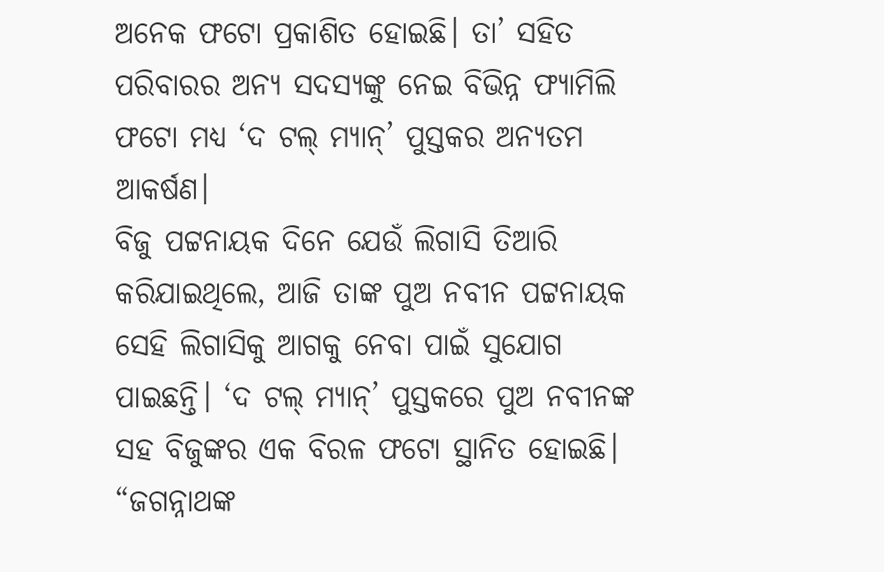ଅନେକ ଫଟୋ ପ୍ରକାଶିତ ହୋଇଛି। ତା’ ସହିତ ପରିବାରର ଅନ୍ୟ ସଦସ୍ୟଙ୍କୁ ନେଇ ବିଭିନ୍ନ ଫ୍ୟାମିଲି ଫଟୋ ମଧ୍ୟ ‘ଦ ଟଲ୍ ମ୍ୟାନ୍’ ପୁସ୍ତକର ଅନ୍ୟତମ ଆକର୍ଷଣ।
ବିଜୁ ପଟ୍ଟନାୟକ ଦିନେ ଯେଉଁ ଲିଗାସି ତିଆରି କରିଯାଇଥିଲେ, ଆଜି ତାଙ୍କ ପୁଅ ନବୀନ ପଟ୍ଟନାୟକ ସେହି ଲିଗାସିକୁ ଆଗକୁ ନେବା ପାଇଁ ସୁଯୋଗ ପାଇଛନ୍ତି। ‘ଦ ଟଲ୍ ମ୍ୟାନ୍’ ପୁସ୍ତକରେ ପୁଅ ନବୀନଙ୍କ ସହ ବିଜୁଙ୍କର ଏକ ବିରଳ ଫଟୋ ସ୍ଥାନିତ ହୋଇଛି।
“ଜଗନ୍ନାଥଙ୍କ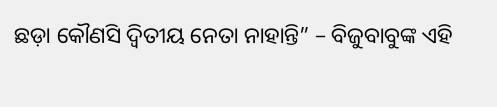ଛଡ଼ା କୌଣସି ଦ୍ୱିତୀୟ ନେତା ନାହାନ୍ତି” – ବିଜୁବାବୁଙ୍କ ଏହି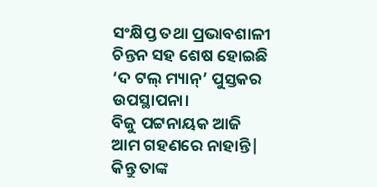ସଂକ୍ଷିପ୍ତ ତଥା ପ୍ରଭାବଶାଳୀ ଚିନ୍ତନ ସହ ଶେଷ ହୋଇଛି ‘ଦ ଟଲ୍ ମ୍ୟାନ୍’ ପୁସ୍ତକର ଉପସ୍ଥାପନା।
ବିଜୁ ପଟ୍ଟନାୟକ ଆଜି ଆମ ଗହଣରେ ନାହାନ୍ତି| କିନ୍ତୁ ତାଙ୍କ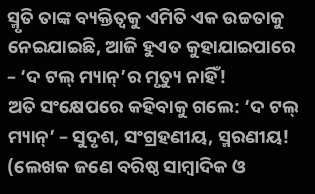ସ୍ମୃତି ତାଙ୍କ ବ୍ୟକ୍ତିତ୍ୱକୁ ଏମିତି ଏକ ଉଚ୍ଚତାକୁ ନେଇଯାଇଛି, ଆଜି ହୁଏତ କୁହାଯାଇପାରେ – ‘ଦ ଟଲ୍ ମ୍ୟାନ୍’ର ମୃତ୍ୟୁ ନାହିଁ!
ଅତି ସଂକ୍ଷେପରେ କହିବାକୁ ଗଲେ: ‘ଦ ଟଲ୍ ମ୍ୟାନ୍’ – ସୁଦୃଶ, ସଂଗ୍ରହଣୀୟ, ସ୍ମରଣୀୟ!
(ଲେଖକ ଜଣେ ବରିଷ୍ଠ ସାମ୍ବାଦିକ ଓ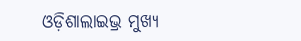ଓଡ଼ିଶାଲାଇଭ୍ର ମୁଖ୍ୟ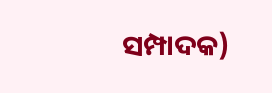ସମ୍ପାଦକ)